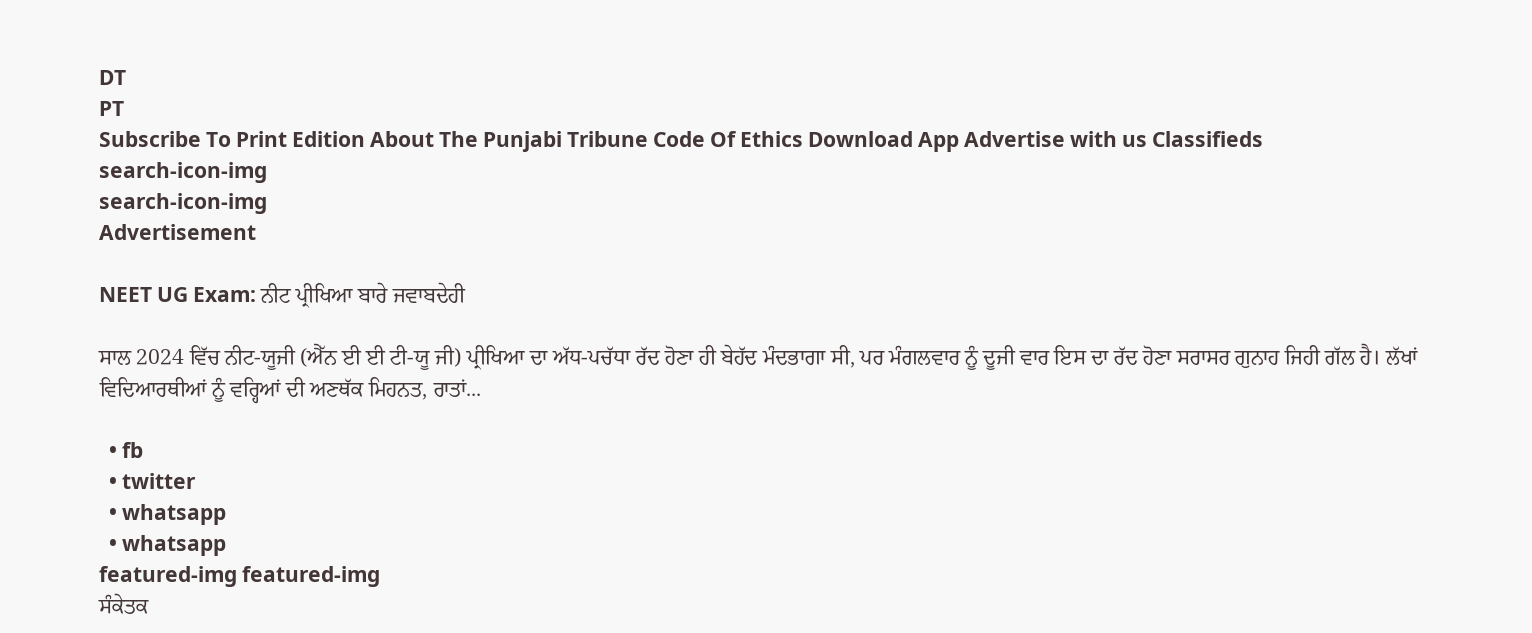DT
PT
Subscribe To Print Edition About The Punjabi Tribune Code Of Ethics Download App Advertise with us Classifieds
search-icon-img
search-icon-img
Advertisement

NEET UG Exam: ਨੀਟ ਪ੍ਰੀਖਿਆ ਬਾਰੇ ਜਵਾਬਦੇਹੀ

ਸਾਲ 2024 ਵਿੱਚ ਨੀਟ-ਯੂਜੀ (ਐੱਨ ਈ ਈ ਟੀ-ਯੂ ਜੀ) ਪ੍ਰੀਖਿਆ ਦਾ ਅੱਧ-ਪਚੱਧਾ ਰੱਦ ਹੋਣਾ ਹੀ ਬੇਹੱਦ ਮੰਦਭਾਗਾ ਸੀ, ਪਰ ਮੰਗਲਵਾਰ ਨੂੰ ਦੂਜੀ ਵਾਰ ਇਸ ਦਾ ਰੱਦ ਹੋਣਾ ਸਰਾਸਰ ਗੁਨਾਹ ਜਿਹੀ ਗੱਲ ਹੈ। ਲੱਖਾਂ ਵਿਦਿਆਰਥੀਆਂ ਨੂੰ ਵਰ੍ਹਿਆਂ ਦੀ ਅਣਥੱਕ ਮਿਹਨਤ, ਰਾਤਾਂ...

  • fb
  • twitter
  • whatsapp
  • whatsapp
featured-img featured-img
ਸੰਕੇਤਕ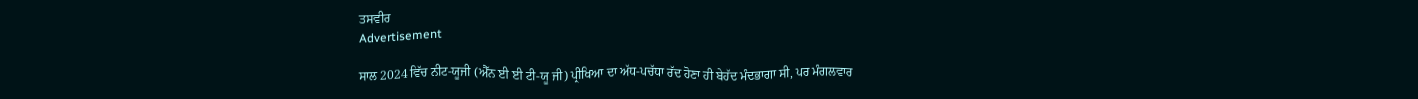ਤਸਵੀਰ
Advertisement

ਸਾਲ 2024 ਵਿੱਚ ਨੀਟ-ਯੂਜੀ (ਐੱਨ ਈ ਈ ਟੀ-ਯੂ ਜੀ) ਪ੍ਰੀਖਿਆ ਦਾ ਅੱਧ-ਪਚੱਧਾ ਰੱਦ ਹੋਣਾ ਹੀ ਬੇਹੱਦ ਮੰਦਭਾਗਾ ਸੀ, ਪਰ ਮੰਗਲਵਾਰ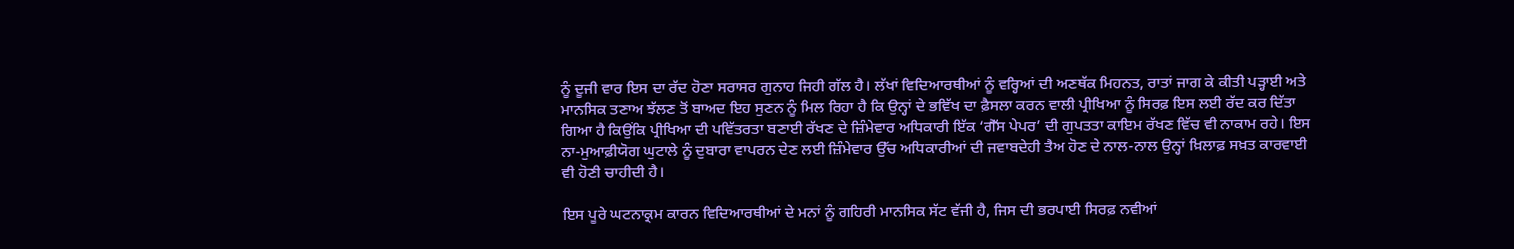ਨੂੰ ਦੂਜੀ ਵਾਰ ਇਸ ਦਾ ਰੱਦ ਹੋਣਾ ਸਰਾਸਰ ਗੁਨਾਹ ਜਿਹੀ ਗੱਲ ਹੈ। ਲੱਖਾਂ ਵਿਦਿਆਰਥੀਆਂ ਨੂੰ ਵਰ੍ਹਿਆਂ ਦੀ ਅਣਥੱਕ ਮਿਹਨਤ, ਰਾਤਾਂ ਜਾਗ ਕੇ ਕੀਤੀ ਪੜ੍ਹਾਈ ਅਤੇ ਮਾਨਸਿਕ ਤਣਾਅ ਝੱਲਣ ਤੋਂ ਬਾਅਦ ਇਹ ਸੁਣਨ ਨੂੰ ਮਿਲ ਰਿਹਾ ਹੈ ਕਿ ਉਨ੍ਹਾਂ ਦੇ ਭਵਿੱਖ ਦਾ ਫ਼ੈਸਲਾ ਕਰਨ ਵਾਲੀ ਪ੍ਰੀਖਿਆ ਨੂੰ ਸਿਰਫ਼ ਇਸ ਲਈ ਰੱਦ ਕਰ ਦਿੱਤਾ ਗਿਆ ਹੈ ਕਿਉਂਕਿ ਪ੍ਰੀਖਿਆ ਦੀ ਪਵਿੱਤਰਤਾ ਬਣਾਈ ਰੱਖਣ ਦੇ ਜ਼ਿੰਮੇਵਾਰ ਅਧਿਕਾਰੀ ਇੱਕ ‘ਗੈੱਸ ਪੇਪਰ’ ਦੀ ਗੁਪਤਤਾ ਕਾਇਮ ਰੱਖਣ ਵਿੱਚ ਵੀ ਨਾਕਾਮ ਰਹੇ। ਇਸ ਨਾ-ਮੁਆਫ਼ੀਯੋਗ ਘੁਟਾਲੇ ਨੂੰ ਦੁਬਾਰਾ ਵਾਪਰਨ ਦੇਣ ਲਈ ਜ਼ਿੰਮੇਵਾਰ ਉੱਚ ਅਧਿਕਾਰੀਆਂ ਦੀ ਜਵਾਬਦੇਹੀ ਤੈਅ ਹੋਣ ਦੇ ਨਾਲ-ਨਾਲ ਉਨ੍ਹਾਂ ਖ਼ਿਲਾਫ਼ ਸਖ਼ਤ ਕਾਰਵਾਈ ਵੀ ਹੋਣੀ ਚਾਹੀਦੀ ਹੈ।

ਇਸ ਪੂਰੇ ਘਟਨਾਕ੍ਰਮ ਕਾਰਨ ਵਿਦਿਆਰਥੀਆਂ ਦੇ ਮਨਾਂ ਨੂੰ ਗਹਿਰੀ ਮਾਨਸਿਕ ਸੱਟ ਵੱਜੀ ਹੈ, ਜਿਸ ਦੀ ਭਰਪਾਈ ਸਿਰਫ਼ ਨਵੀਆਂ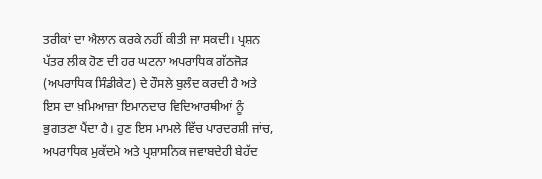ਤਰੀਕਾਂ ਦਾ ਐਲਾਨ ਕਰਕੇ ਨਹੀਂ ਕੀਤੀ ਜਾ ਸਕਦੀ। ਪ੍ਰਸ਼ਨ ਪੱਤਰ ਲੀਕ ਹੋਣ ਦੀ ਹਰ ਘਟਨਾ ਅਪਰਾਧਿਕ ਗੱਠਜੋੜ (ਅਪਰਾਧਿਕ ਸਿੰਡੀਕੇਟ) ਦੇ ਹੌਸਲੇ ਬੁਲੰਦ ਕਰਦੀ ਹੈ ਅਤੇ ਇਸ ਦਾ ਖ਼ਮਿਆਜ਼ਾ ਇਮਾਨਦਾਰ ਵਿਦਿਆਰਥੀਆਂ ਨੂੰ ਭੁਗਤਣਾ ਪੈਂਦਾ ਹੈ। ਹੁਣ ਇਸ ਮਾਮਲੇ ਵਿੱਚ ਪਾਰਦਰਸ਼ੀ ਜਾਂਚ, ਅਪਰਾਧਿਕ ਮੁਕੱਦਮੇ ਅਤੇ ਪ੍ਰਸ਼ਾਸਨਿਕ ਜਵਾਬਦੇਹੀ ਬੇਹੱਦ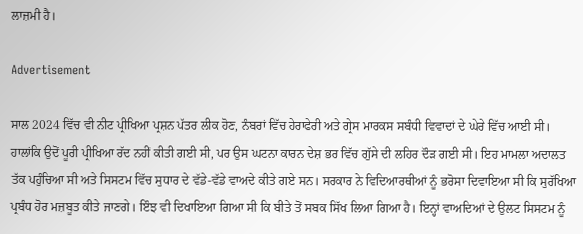ਲਾਜ਼ਮੀ ਹੈ।

Advertisement

ਸਾਲ 2024 ਵਿੱਚ ਵੀ ਨੀਟ ਪ੍ਰੀਖਿਆ ਪ੍ਰਸ਼ਨ ਪੱਤਰ ਲੀਕ ਹੋਣ, ਨੰਬਰਾਂ ਵਿੱਚ ਹੇਰਾਫੇਰੀ ਅਤੇ ਗ੍ਰੇਸ ਮਾਰਕਸ ਸਬੰਧੀ ਵਿਵਾਦਾਂ ਦੇ ਘੇਰੇ ਵਿੱਚ ਆਈ ਸੀ। ਹਾਲਾਂਕਿ ਉਦੋਂ ਪੂਰੀ ਪ੍ਰੀਖਿਆ ਰੱਦ ਨਹੀਂ ਕੀਤੀ ਗਈ ਸੀ, ਪਰ ਉਸ ਘਟਨਾ ਕਾਰਨ ਦੇਸ਼ ਭਰ ਵਿੱਚ ਗੁੱਸੇ ਦੀ ਲਹਿਰ ਦੌੜ ਗਈ ਸੀ। ਇਹ ਮਾਮਲਾ ਅਦਾਲਤ ਤੱਕ ਪਹੁੰਚਿਆ ਸੀ ਅਤੇ ਸਿਸਟਮ ਵਿੱਚ ਸੁਧਾਰ ਦੇ ਵੱਡੇ-ਵੱਡੇ ਵਾਅਦੇ ਕੀਤੇ ਗਏ ਸਨ। ਸਰਕਾਰ ਨੇ ਵਿਦਿਆਰਥੀਆਂ ਨੂੰ ਭਰੋਸਾ ਦਿਵਾਇਆ ਸੀ ਕਿ ਸੁਰੱਖਿਆ ਪ੍ਰਬੰਧ ਹੋਰ ਮਜ਼ਬੂਤ ਕੀਤੇ ਜਾਣਗੇ। ਇੰਝ ਵੀ ਦਿਖਾਇਆ ਗਿਆ ਸੀ ਕਿ ਬੀਤੇ ਤੋਂ ਸਬਕ ਸਿੱਖ ਲਿਆ ਗਿਆ ਹੈ। ਇਨ੍ਹਾਂ ਵਾਅਦਿਆਂ ਦੇ ਉਲਟ ਸਿਸਟਮ ਨੂੰ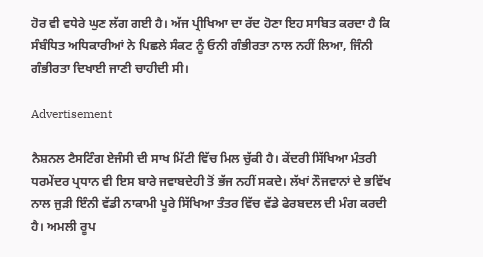ਹੋਰ ਵੀ ਵਧੇਰੇ ਘੁਣ ਲੱਗ ਗਈ ਹੈ। ਅੱਜ ਪ੍ਰੀਖਿਆ ਦਾ ਰੱਦ ਹੋਣਾ ਇਹ ਸਾਬਿਤ ਕਰਦਾ ਹੈ ਕਿ ਸੰਬੰਧਿਤ ਅਧਿਕਾਰੀਆਂ ਨੇ ਪਿਛਲੇ ਸੰਕਟ ਨੂੰ ਓਨੀ ਗੰਭੀਰਤਾ ਨਾਲ ਨਹੀਂ ਲਿਆ, ਜਿੰਨੀ ਗੰਭੀਰਤਾ ਦਿਖਾਈ ਜਾਣੀ ਚਾਹੀਦੀ ਸੀ।

Advertisement

ਨੈਸ਼ਨਲ ਟੈਸਟਿੰਗ ਏਜੰਸੀ ਦੀ ਸਾਖ ਮਿੱਟੀ ਵਿੱਚ ਮਿਲ ਚੁੱਕੀ ਹੈ। ਕੇਂਦਰੀ ਸਿੱਖਿਆ ਮੰਤਰੀ ਧਰਮੇਂਦਰ ਪ੍ਰਧਾਨ ਵੀ ਇਸ ਬਾਰੇ ਜਵਾਬਦੇਹੀ ਤੋਂ ਭੱਜ ਨਹੀਂ ਸਕਦੇ। ਲੱਖਾਂ ਨੌਜਵਾਨਾਂ ਦੇ ਭਵਿੱਖ ਨਾਲ ਜੁੜੀ ਇੰਨੀ ਵੱਡੀ ਨਾਕਾਮੀ ਪੂਰੇ ਸਿੱਖਿਆ ਤੰਤਰ ਵਿੱਚ ਵੱਡੇ ਫੇਰਬਦਲ ਦੀ ਮੰਗ ਕਰਦੀ ਹੈ। ਅਮਲੀ ਰੂਪ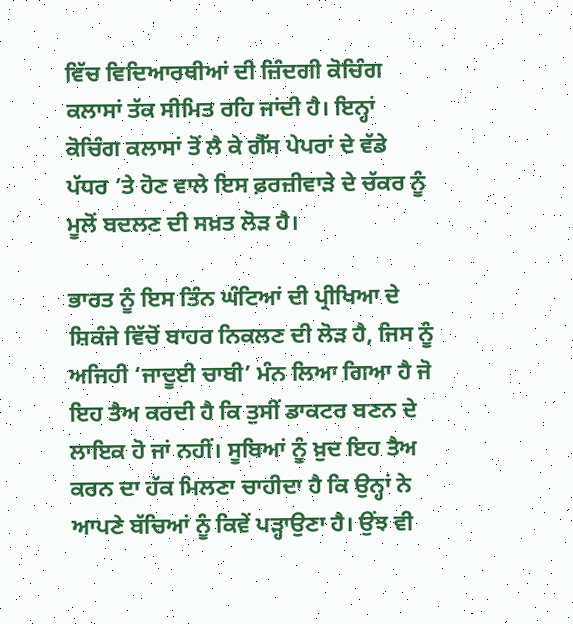ਵਿੱਚ ਵਿਦਿਆਰਥੀਆਂ ਦੀ ਜ਼ਿੰਦਗੀ ਕੋਚਿੰਗ ਕਲਾਸਾਂ ਤੱਕ ਸੀਮਿਤ ਰਹਿ ਜਾਂਦੀ ਹੈ। ਇਨ੍ਹਾਂ ਕੋਚਿੰਗ ਕਲਾਸਾਂ ਤੋਂ ਲੈ ਕੇ ਗੈੱਸ ਪੇਪਰਾਂ ਦੇ ਵੱਡੇ ਪੱਧਰ ’ਤੇ ਹੋਣ ਵਾਲੇ ਇਸ ਫ਼ਰਜ਼ੀਵਾੜੇ ਦੇ ਚੱਕਰ ਨੂੰ ਮੂਲੋਂ ਬਦਲਣ ਦੀ ਸਖ਼ਤ ਲੋੜ ਹੈ।

ਭਾਰਤ ਨੂੰ ਇਸ ਤਿੰਨ ਘੰਟਿਆਂ ਦੀ ਪ੍ਰੀਖਿਆ ਦੇ ਸ਼ਿਕੰਜੇ ਵਿੱਚੋਂ ਬਾਹਰ ਨਿਕਲਣ ਦੀ ਲੋੜ ਹੈ, ਜਿਸ ਨੂੰ ਅਜਿਹੀ ‘ਜਾਦੂਈ ਚਾਬੀ’ ਮੰਨ ਲਿਆ ਗਿਆ ਹੈ ਜੋ ਇਹ ਤੈਅ ਕਰਦੀ ਹੈ ਕਿ ਤੁਸੀਂ ਡਾਕਟਰ ਬਣਨ ਦੇ ਲਾਇਕ ਹੋ ਜਾਂ ਨਹੀਂ। ਸੂਬਿਆਂ ਨੂੰ ਖ਼ੁਦ ਇਹ ਤੈਅ ਕਰਨ ਦਾ ਹੱਕ ਮਿਲਣਾ ਚਾਹੀਦਾ ਹੈ ਕਿ ਉਨ੍ਹਾਂ ਨੇ ਆਪਣੇ ਬੱਚਿਆਂ ਨੂੰ ਕਿਵੇਂ ਪੜ੍ਹਾਉਣਾ ਹੈ। ਉਂਝ ਵੀ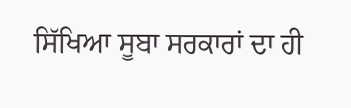ਸਿੱਖਿਆ ਸੂਬਾ ਸਰਕਾਰਾਂ ਦਾ ਹੀ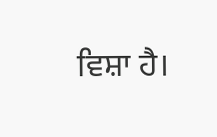ਵਿਸ਼ਾ ਹੈ।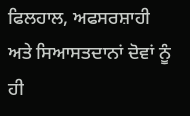ਫਿਲਹਾਲ, ਅਫਸਰਸ਼ਾਹੀ ਅਤੇ ਸਿਆਸਤਦਾਨਾਂ ਦੋਵਾਂ ਨੂੰ ਹੀ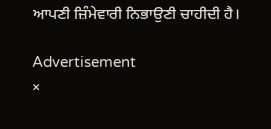ਆਪਣੀ ਜ਼ਿੰਮੇਵਾਰੀ ਨਿਭਾਉਣੀ ਚਾਹੀਦੀ ਹੈ।

Advertisement
×